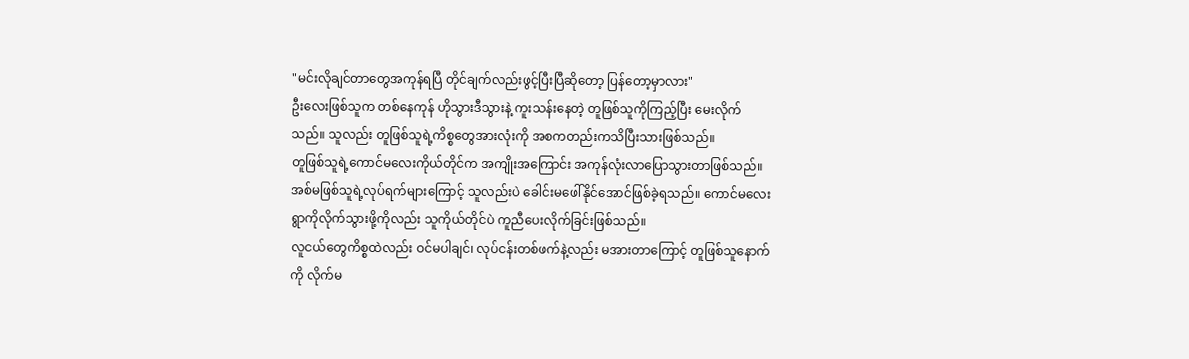"မင်းလိုချင်တာတွေအကုန်ရပြီ တိုင်ချက်လည်းဖွင့်ပြီးပြီဆိုတော့ ပြန်တော့မှာလား"
ဦးလေးဖြစ်သူက တစ်နေကုန် ဟိုသွားဒီသွားနဲ့ ကူးသန်းနေတဲ့ တူဖြစ်သူကိုကြည့်ပြီး မေးလိုက်သည်။ သူလည်း တူဖြစ်သူရဲ့ကိစ္စတွေအားလုံးကို အစကတည်းကသိပြီးသားဖြစ်သည်။
တူဖြစ်သူရဲ့ကောင်မလေးကိုယ်တိုင်က အကျိုးအကြောင်း အကုန်လုံးလာပြောသွားတာဖြစ်သည်။ အစ်မဖြစ်သူရဲ့လုပ်ရက်များကြောင့် သူလည်းပဲ ခေါင်းမဖေါ်နိုင်အောင်ဖြစ်ခဲ့ရသည်။ ကောင်မလေး ရွာကိုလိုက်သွားဖို့ကိုလည်း သူကိုယ်တိုင်ပဲ ကူညီပေးလိုက်ခြင်းဖြစ်သည်။
လူငယ်တွေကိစ္စထဲလည်း ဝင်မပါချင်၊ လုပ်ငန်းတစ်ဖက်နဲ့လည်း မအားတာကြောင့် တူဖြစ်သူနောက်ကို လိုက်မ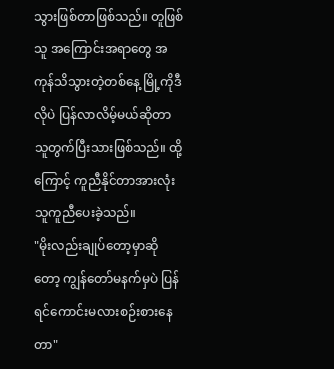သွားဖြစ်တာဖြစ်သည်။ တူဖြစ်သူ အကြောင်းအရာတွေ အကုန်သိသွားတဲ့တစ်နေ့ မြို့ကိုဒီလိုပဲ ပြန်လာလိမ့်မယ်ဆိုတာ သူတွက်ပြီးသားဖြစ်သည်။ ထို့ကြောင့် ကူညီနိုင်တာအားလုံး သူကူညီပေးခဲ့သည်။
"မိုးလည်းချုပ်တော့မှာဆိုတော့ ကျွန်တော်မနက်မှပဲ ပြန်ရင်ကောင်းမလားစဉ်းစားနေတာ"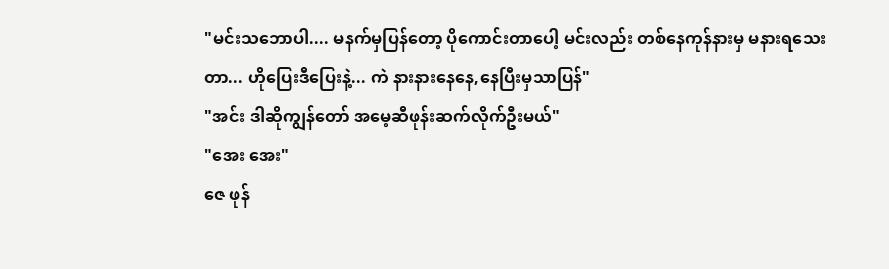"မင်းသဘောပါ.... မနက်မှပြန်တော့ ပိုကောင်းတာပေါ့ မင်းလည်း တစ်နေကုန်နားမှ မနားရသေးတာ... ဟိုပြေးဒီပြေးနဲ့... ကဲ နားနားနေနေ,နေပြီးမှသာပြန်"
"အင်း ဒါဆိုကျွန်တော် အမေ့ဆီဖုန်းဆက်လိုက်ဦးမယ်"
"အေး အေး"
ဇေ ဖုန်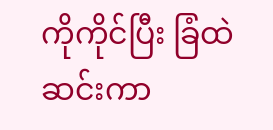ကိုကိုင်ပြီး ခြံထဲဆင်းကာ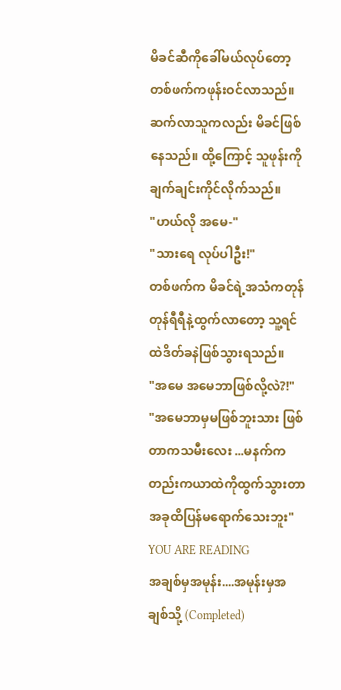မိခင်ဆီကိုခေါ်မယ်လုပ်တော့ တစ်ဖက်ကဖုန်းဝင်လာသည်။ ဆက်လာသူကလည်း မိခင်ဖြစ်နေသည်။ ထို့ကြောင့် သူဖုန်းကိုချက်ချင်းကိုင်လိုက်သည်။
"ဟယ်လို အမေ-"
"သားရေ လုပ်ပါဦး!"
တစ်ဖက်က မိခင်ရဲ့အသံကတုန်တုန်ရီရီနဲ့ထွက်လာတော့ သူ့ရင်ထဲဒိတ်ခနဲဖြစ်သွားရသည်။
"အမေ အမေဘာဖြစ်လို့လဲ?!"
"အမေဘာမှမဖြစ်ဘူးသား ဖြစ်တာကသမီးလေး ...မနက်ကတည်းကယာထဲကိုထွက်သွားတာ အခုထိပြန်မရောက်သေးဘူး"
YOU ARE READING
အချစ်မှအမုန်း....အမုန်းမှအချစ်သို့ (Completed)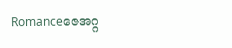Romanceဇေအဂ္ဂ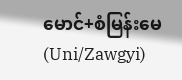မောင်+စံမြန်းမေ (Uni/Zawgyi)